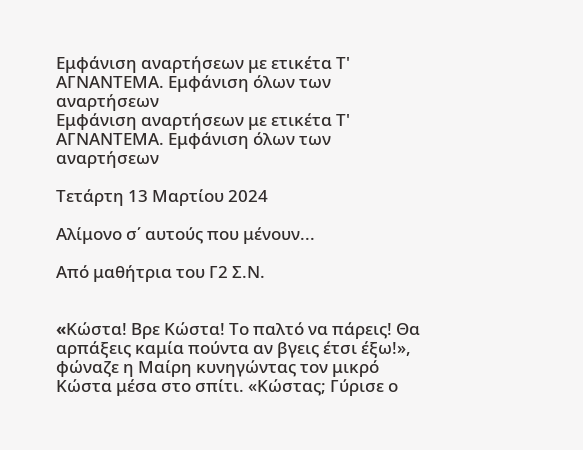Εμφάνιση αναρτήσεων με ετικέτα Τ' ΑΓΝΑΝΤΕΜΑ. Εμφάνιση όλων των αναρτήσεων
Εμφάνιση αναρτήσεων με ετικέτα Τ' ΑΓΝΑΝΤΕΜΑ. Εμφάνιση όλων των αναρτήσεων

Τετάρτη 13 Μαρτίου 2024

Αλίμονο σ΄ αυτούς που μένουν...

Από μαθήτρια του Γ2 Σ.Ν.


«Kώστα! Βρε Κώστα! Το παλτό να πάρεις! Θα αρπάξεις καμία πούντα αν βγεις έτσι έξω!», φώναζε η Μαίρη κυνηγώντας τον μικρό Κώστα μέσα στο σπίτι. «Κώστας; Γύρισε ο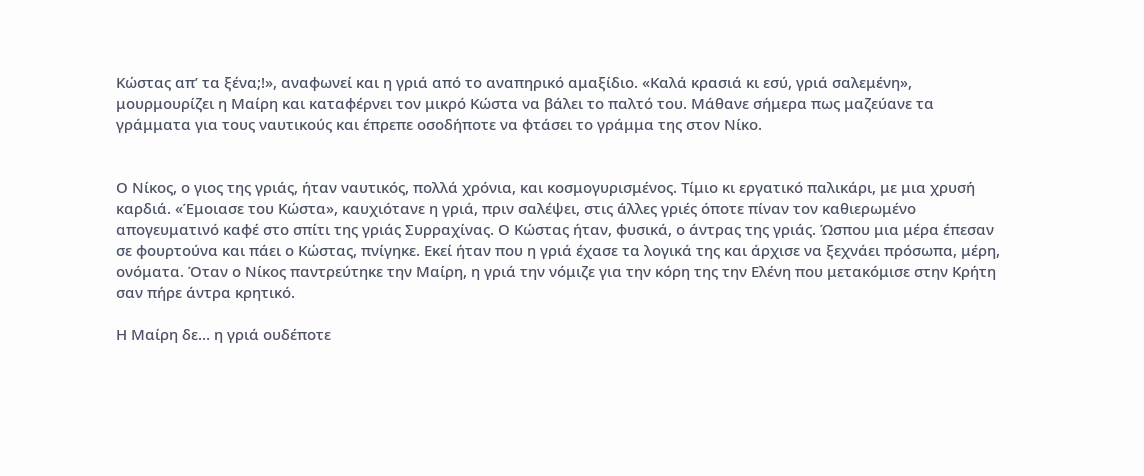Κώστας απ’ τα ξένα;!», αναφωνεί και η γριά από το αναπηρικό αμαξίδιο. «Καλά κρασιά κι εσύ, γριά σαλεμένη», μουρμουρίζει η Μαίρη και καταφέρνει τον μικρό Κώστα να βάλει το παλτό του. Μάθανε σήμερα πως μαζεύανε τα γράμματα για τους ναυτικούς και έπρεπε οσοδήποτε να φτάσει το γράμμα της στον Νίκο.


Ο Νίκος, ο γιος της γριάς, ήταν ναυτικός, πολλά χρόνια, και κοσμογυρισμένος. Τίμιο κι εργατικό παλικάρι, με μια χρυσή καρδιά. «Έμοιασε του Κώστα», καυχιότανε η γριά, πριν σαλέψει, στις άλλες γριές όποτε πίναν τον καθιερωμένο απογευματινό καφέ στο σπίτι της γριάς Συρραχίνας. Ο Κώστας ήταν, φυσικά, ο άντρας της γριάς. Ώσπου μια μέρα έπεσαν σε φουρτούνα και πάει ο Κώστας, πνίγηκε. Εκεί ήταν που η γριά έχασε τα λογικά της και άρχισε να ξεχνάει πρόσωπα, μέρη, ονόματα. Όταν ο Νίκος παντρεύτηκε την Μαίρη, η γριά την νόμιζε για την κόρη της την Ελένη που μετακόμισε στην Κρήτη σαν πήρε άντρα κρητικό.

Η Μαίρη δε… η γριά ουδέποτε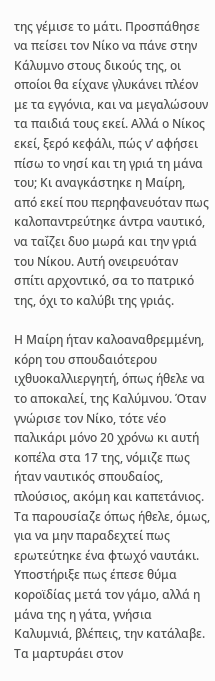της γέμισε το μάτι. Προσπάθησε να πείσει τον Νίκο να πάνε στην Κάλυμνο στους δικούς της, οι οποίοι θα είχανε γλυκάνει πλέον με τα εγγόνια, και να μεγαλώσουν τα παιδιά τους εκεί. Αλλά ο Νίκος εκεί, ξερό κεφάλι, πώς ν’ αφήσει πίσω το νησί και τη γριά τη μάνα του; Κι αναγκάστηκε η Μαίρη, από εκεί που περηφανευόταν πως καλοπαντρεύτηκε άντρα ναυτικό, να ταΐζει δυο μωρά και την γριά του Νίκου. Αυτή ονειρευόταν σπίτι αρχοντικό, σα το πατρικό της, όχι το καλύβι της γριάς.

Η Μαίρη ήταν καλοαναθρεμμένη, κόρη του σπουδαιότερου ιχθυοκαλλιεργητή, όπως ήθελε να το αποκαλεί, της Καλύμνου. Όταν γνώρισε τον Νίκο, τότε νέο παλικάρι μόνο 20 χρόνω κι αυτή κοπέλα στα 17 της, νόμιζε πως ήταν ναυτικός σπουδαίος, πλούσιος, ακόμη και καπετάνιος. Τα παρουσίαζε όπως ήθελε, όμως, για να μην παραδεχτεί πως ερωτεύτηκε ένα φτωχό ναυτάκι. Υποστήριξε πως έπεσε θύμα κοροϊδίας μετά τον γάμο, αλλά η μάνα της η γάτα, γνήσια Καλυμνιά, βλέπεις, την κατάλαβε. Τα μαρτυράει στον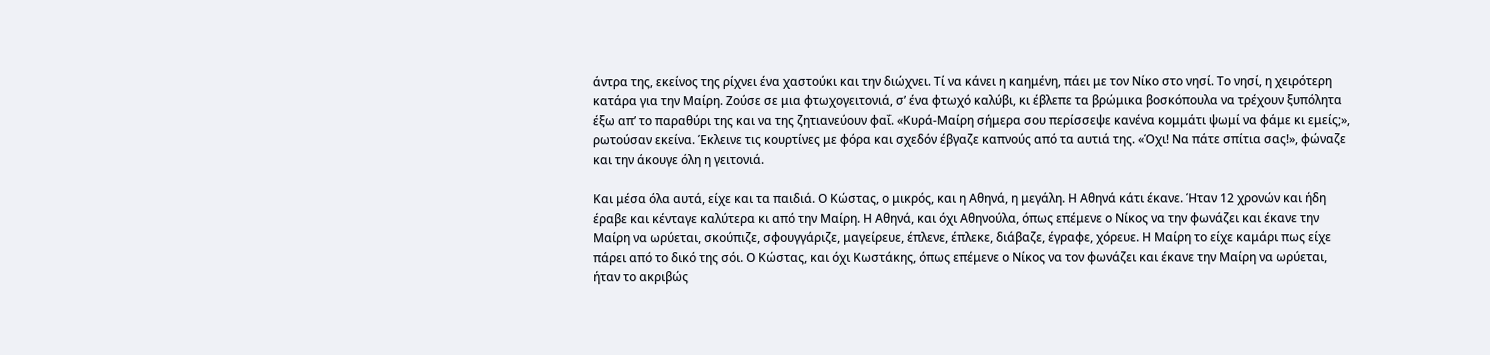άντρα της, εκείνος της ρίχνει ένα χαστούκι και την διώχνει. Τί να κάνει η καημένη, πάει με τον Νίκο στο νησί. Το νησί, η χειρότερη κατάρα για την Μαίρη. Ζούσε σε μια φτωχογειτονιά, σ’ ένα φτωχό καλύβι, κι έβλεπε τα βρώμικα βοσκόπουλα να τρέχουν ξυπόλητα έξω απ’ το παραθύρι της και να της ζητιανεύουν φαΐ. «Κυρά-Μαίρη σήμερα σου περίσσεψε κανένα κομμάτι ψωμί να φάμε κι εμείς;», ρωτούσαν εκείνα. Έκλεινε τις κουρτίνες με φόρα και σχεδόν έβγαζε καπνούς από τα αυτιά της. «Όχι! Να πάτε σπίτια σας!», φώναζε και την άκουγε όλη η γειτονιά.

Και μέσα όλα αυτά, είχε και τα παιδιά. Ο Κώστας, ο μικρός, και η Αθηνά, η μεγάλη. Η Αθηνά κάτι έκανε. Ήταν 12 χρονών και ήδη έραβε και κένταγε καλύτερα κι από την Μαίρη. Η Αθηνά, και όχι Αθηνούλα, όπως επέμενε ο Νίκος να την φωνάζει και έκανε την Μαίρη να ωρύεται, σκούπιζε, σφουγγάριζε, μαγείρευε, έπλενε, έπλεκε, διάβαζε, έγραφε, χόρευε. Η Μαίρη το είχε καμάρι πως είχε πάρει από το δικό της σόι. Ο Κώστας, και όχι Κωστάκης, όπως επέμενε ο Νίκος να τον φωνάζει και έκανε την Μαίρη να ωρύεται, ήταν το ακριβώς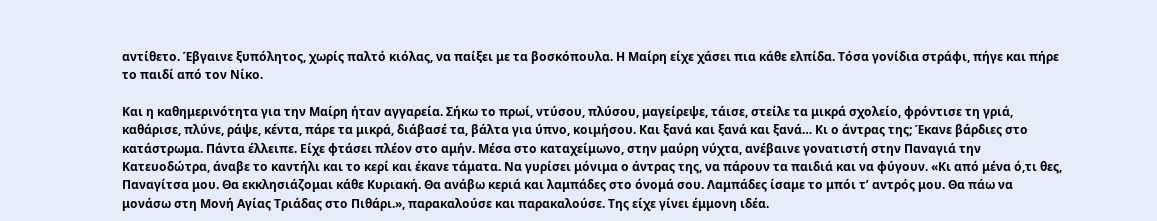αντίθετο. Έβγαινε ξυπόλητος, χωρίς παλτό κιόλας, να παίξει με τα βοσκόπουλα. Η Μαίρη είχε χάσει πια κάθε ελπίδα. Τόσα γονίδια στράφι, πήγε και πήρε το παιδί από τον Νίκο.

Και η καθημερινότητα για την Μαίρη ήταν αγγαρεία. Σήκω το πρωί, ντύσου, πλύσου, μαγείρεψε, τάισε, στείλε τα μικρά σχολείο, φρόντισε τη γριά, καθάρισε, πλύνε, ράψε, κέντα, πάρε τα μικρά, διάβασέ τα, βάλτα για ύπνο, κοιμήσου. Και ξανά και ξανά και ξανά… Κι ο άντρας της; Έκανε βάρδιες στο κατάστρωμα. Πάντα έλλειπε. Είχε φτάσει πλέον στο αμήν. Μέσα στο καταχείμωνο, στην μαύρη νύχτα, ανέβαινε γονατιστή στην Παναγιά την Κατευοδώτρα, άναβε το καντήλι και το κερί και έκανε τάματα. Να γυρίσει μόνιμα ο άντρας της, να πάρουν τα παιδιά και να φύγουν. «Κι από μένα ό,τι θες, Παναγίτσα μου. Θα εκκλησιάζομαι κάθε Κυριακή. Θα ανάβω κεριά και λαμπάδες στο όνομά σου. Λαμπάδες ίσαμε το μπόι τ’ αντρός μου. Θα πάω να μονάσω στη Μονή Αγίας Τριάδας στο Πιθάρι.», παρακαλούσε και παρακαλούσε. Της είχε γίνει έμμονη ιδέα.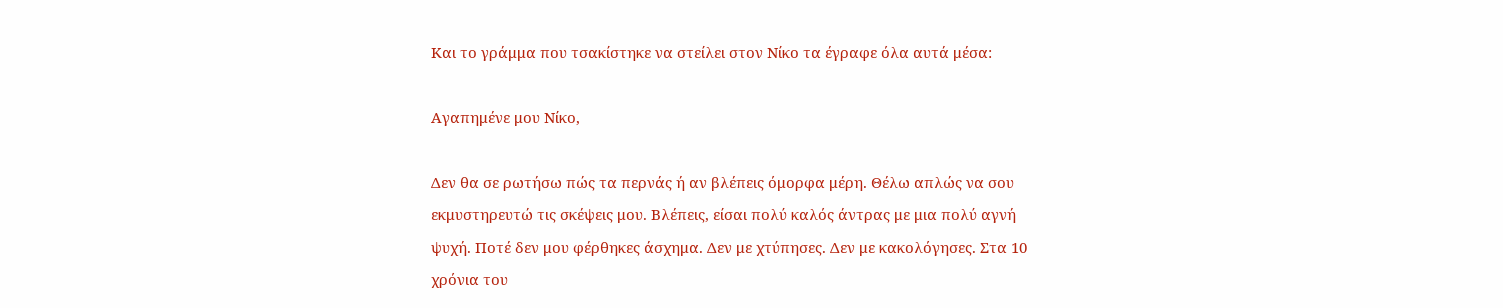Και το γράμμα που τσακίστηκε να στείλει στον Νίκο τα έγραφε όλα αυτά μέσα:

Aγαπημένε μου Νίκο,

Δεν θα σε ρωτήσω πώς τα περνάς ή αν βλέπεις όμορφα μέρη. Θέλω απλώς να σου εκμυστηρευτώ τις σκέψεις μου. Βλέπεις, είσαι πολύ καλός άντρας με μια πολύ αγνή ψυχή. Ποτέ δεν μου φέρθηκες άσχημα. Δεν με χτύπησες. Δεν με κακολόγησες. Στα 10 χρόνια του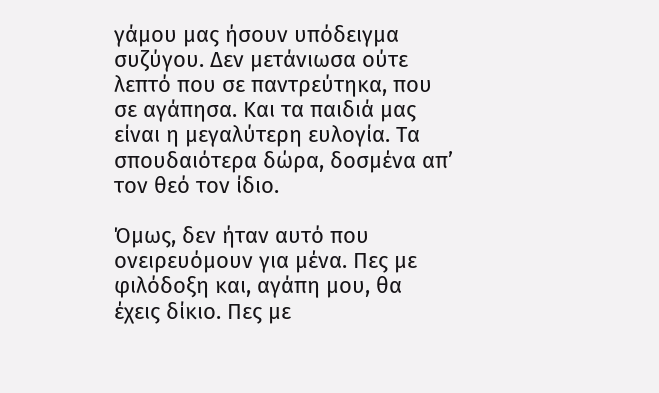γάμου μας ήσουν υπόδειγμα συζύγου. Δεν μετάνιωσα ούτε λεπτό που σε παντρεύτηκα, που σε αγάπησα. Και τα παιδιά μας είναι η μεγαλύτερη ευλογία. Τα σπουδαιότερα δώρα, δοσμένα απ’ τον θεό τον ίδιο.

Όμως, δεν ήταν αυτό που ονειρευόμουν για μένα. Πες με φιλόδοξη και, αγάπη μου, θα έχεις δίκιο. Πες με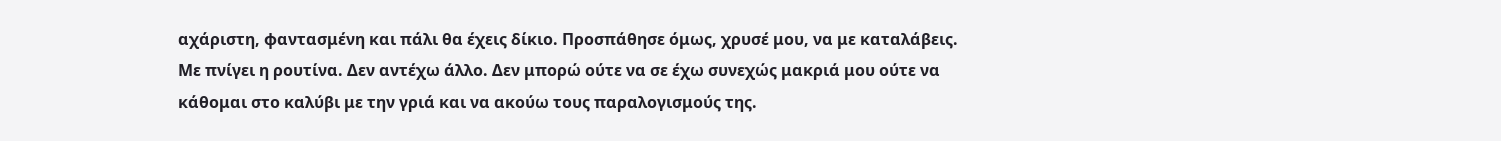αχάριστη, φαντασμένη και πάλι θα έχεις δίκιο. Προσπάθησε όμως, χρυσέ μου, να με καταλάβεις.
Με πνίγει η ρουτίνα. Δεν αντέχω άλλο. Δεν μπορώ ούτε να σε έχω συνεχώς μακριά μου ούτε να κάθομαι στο καλύβι με την γριά και να ακούω τους παραλογισμούς της.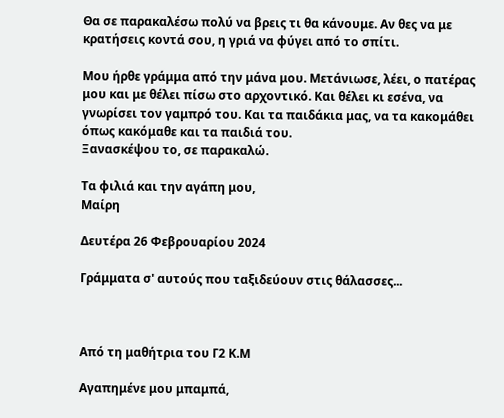Θα σε παρακαλέσω πολύ να βρεις τι θα κάνουμε. Αν θες να με κρατήσεις κοντά σου, η γριά να φύγει από το σπίτι.

Μου ήρθε γράμμα από την μάνα μου. Μετάνιωσε, λέει, ο πατέρας μου και με θέλει πίσω στο αρχοντικό. Και θέλει κι εσένα, να γνωρίσει τον γαμπρό του. Και τα παιδάκια μας, να τα κακομάθει όπως κακόμαθε και τα παιδιά του.
Ξανασκέψου το, σε παρακαλώ.

Τα φιλιά και την αγάπη μου,
Μαίρη

Δευτέρα 26 Φεβρουαρίου 2024

Γράμματα σ' αυτούς που ταξιδεύουν στις θάλασσες...



Από τη μαθήτρια του Γ2 Κ.Μ

Αγαπημένε μου μπαμπά,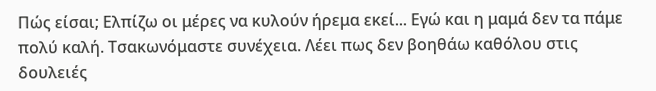Πώς είσαι; Ελπίζω οι μέρες να κυλούν ήρεμα εκεί... Εγώ και η μαμά δεν τα πάμε πολύ καλή. Τσακωνόμαστε συνέχεια. Λέει πως δεν βοηθάω καθόλου στις δουλειές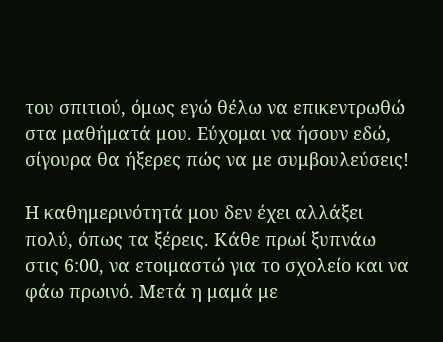του σπιτιού, όμως εγώ θέλω να επικεντρωθώ στα μαθήματά μου. Εύχομαι να ήσουν εδώ, σίγουρα θα ήξερες πώς να με συμβουλεύσεις!

Η καθημερινότητά μου δεν έχει αλλάξει πολύ, όπως τα ξέρεις. Κάθε πρωί ξυπνάω στις 6:00, να ετοιμαστώ για το σχολείο και να φάω πρωινό. Μετά η μαμά με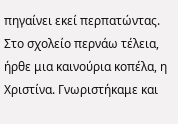πηγαίνει εκεί περπατώντας. Στο σχολείο περνάω τέλεια, ήρθε μια καινούρια κοπέλα, η Χριστίνα. Γνωριστήκαμε και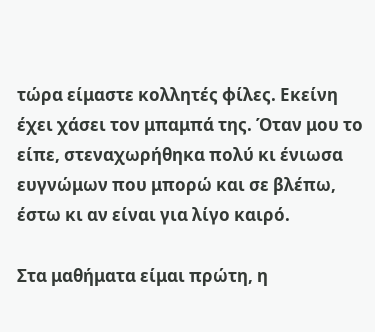τώρα είμαστε κολλητές φίλες. Εκείνη έχει χάσει τον μπαμπά της. Όταν μου το είπε, στεναχωρήθηκα πολύ κι ένιωσα ευγνώμων που μπορώ και σε βλέπω, έστω κι αν είναι για λίγο καιρό.

Στα μαθήματα είμαι πρώτη, η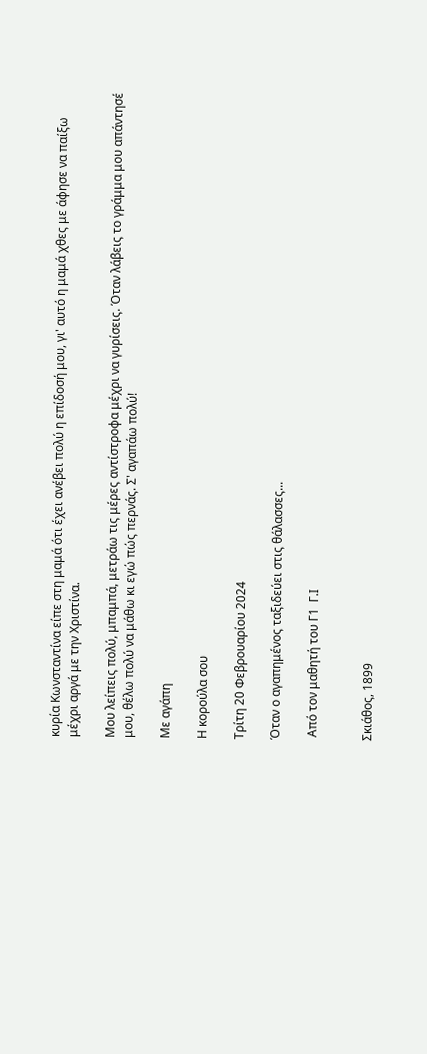κυρία Κωνσταντίνα είπε στη μαμά ότι έχει ανέβει πολύ η επίδοσή μου, γι' αυτό η μαμά χθες με άφησε να παίξω μέχρι αργά με την Χριστίνα.

Μου λείπεις πολύ, μπαμπά, μετράω τις μέρες αντίστροφα μέχρι να γυρίσεις. Όταν λάβεις το γράμμα μου απάντησέ μου, θέλω πολύ να μάθω κι εγώ πώς περνάς. Σ' αγαπάω πολύ!

Με αγάπη

Η κορούλα σου

Τρίτη 20 Φεβρουαρίου 2024

Όταν ο αγαπημένος ταξιδεύει στις θάλασσες...

 Από τον μαθητή του Γ1  Γ.Ι


Σκιάθος, 1899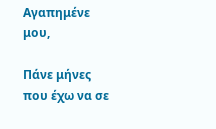Αγαπημένε μου,

Πάνε μήνες που έχω να σε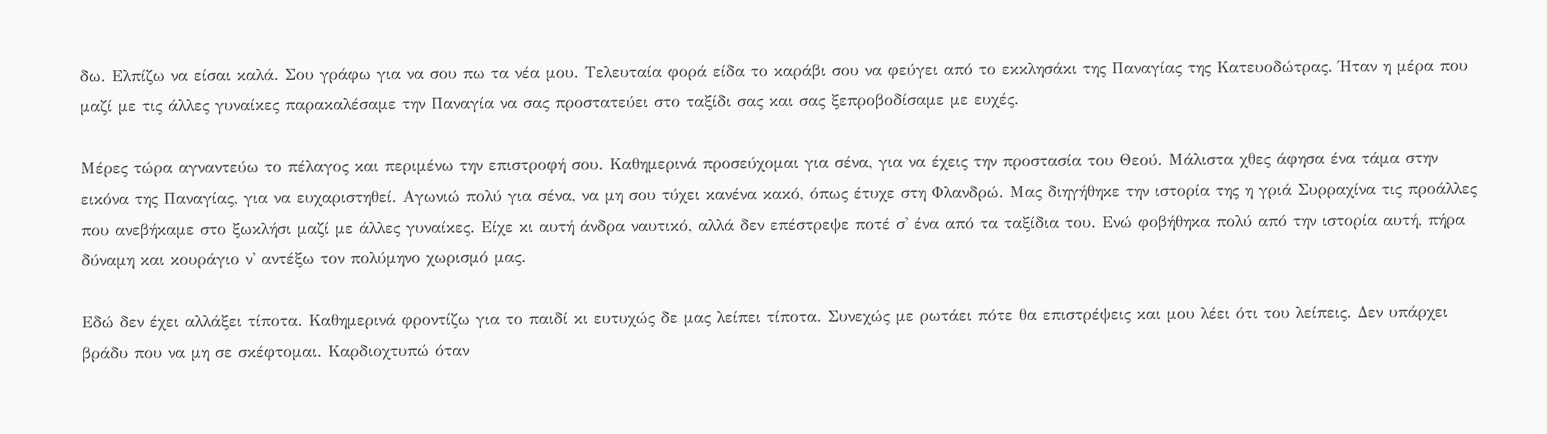δω. Ελπίζω να είσαι καλά. Σου γράφω για να σου πω τα νέα μου. Τελευταία φορά είδα το καράβι σου να φεύγει από το εκκλησάκι της Παναγίας της Κατευοδώτρας. Ήταν η μέρα που μαζί με τις άλλες γυναίκες παρακαλέσαμε την Παναγία να σας προστατεύει στο ταξίδι σας και σας ξεπροβοδίσαμε με ευχές.

Μέρες τώρα αγναντεύω το πέλαγος και περιμένω την επιστροφή σου. Καθημερινά προσεύχομαι για σένα, για να έχεις την προστασία του Θεού. Μάλιστα χθες άφησα ένα τάμα στην εικόνα της Παναγίας, για να ευχαριστηθεί. Αγωνιώ πολύ για σένα, να μη σου τύχει κανένα κακό, όπως έτυχε στη Φλανδρώ. Μας διηγήθηκε την ιστορία της η γριά Συρραχίνα τις προάλλες που ανεβήκαμε στο ξωκλήσι μαζί με άλλες γυναίκες. Είχε κι αυτή άνδρα ναυτικό, αλλά δεν επέστρεψε ποτέ σ' ένα από τα ταξίδια του. Ενώ φοβήθηκα πολύ από την ιστορία αυτή, πήρα δύναμη και κουράγιο ν' αντέξω τον πολύμηνο χωρισμό μας.

Εδώ δεν έχει αλλάξει τίποτα. Καθημερινά φροντίζω για το παιδί κι ευτυχώς δε μας λείπει τίποτα. Συνεχώς με ρωτάει πότε θα επιστρέψεις και μου λέει ότι του λείπεις. Δεν υπάρχει βράδυ που να μη σε σκέφτομαι. Καρδιοχτυπώ όταν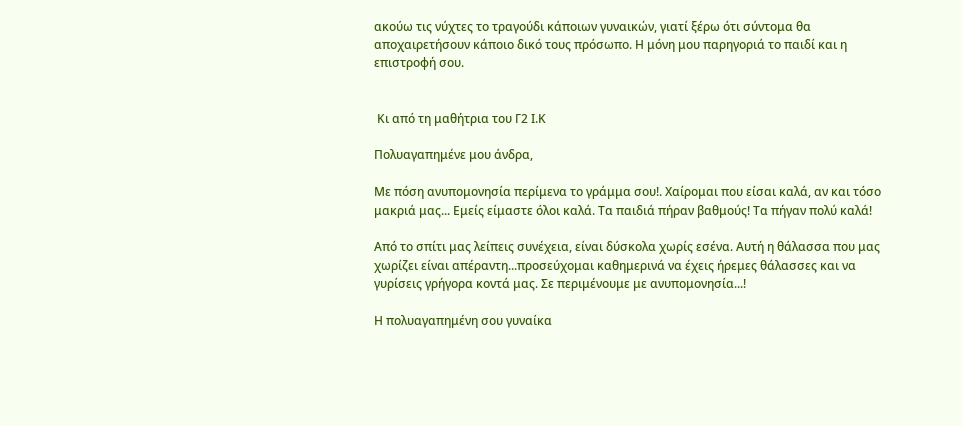ακούω τις νύχτες το τραγούδι κάποιων γυναικών, γιατί ξέρω ότι σύντομα θα αποχαιρετήσουν κάποιο δικό τους πρόσωπο. Η μόνη μου παρηγοριά το παιδί και η επιστροφή σου.


 Κι από τη μαθήτρια του Γ2 Ι.Κ

Πολυαγαπημένε μου άνδρα,

Με πόση ανυπομονησία περίμενα το γράμμα σου!. Χαίρομαι που είσαι καλά, αν και τόσο μακριά μας... Εμείς είμαστε όλοι καλά. Τα παιδιά πήραν βαθμούς! Τα πήγαν πολύ καλά!

Από το σπίτι μας λείπεις συνέχεια, είναι δύσκολα χωρίς εσένα. Αυτή η θάλασσα που μας χωρίζει είναι απέραντη...προσεύχομαι καθημερινά να έχεις ήρεμες θάλασσες και να γυρίσεις γρήγορα κοντά μας. Σε περιμένουμε με ανυπομονησία...!

Η πολυαγαπημένη σου γυναίκα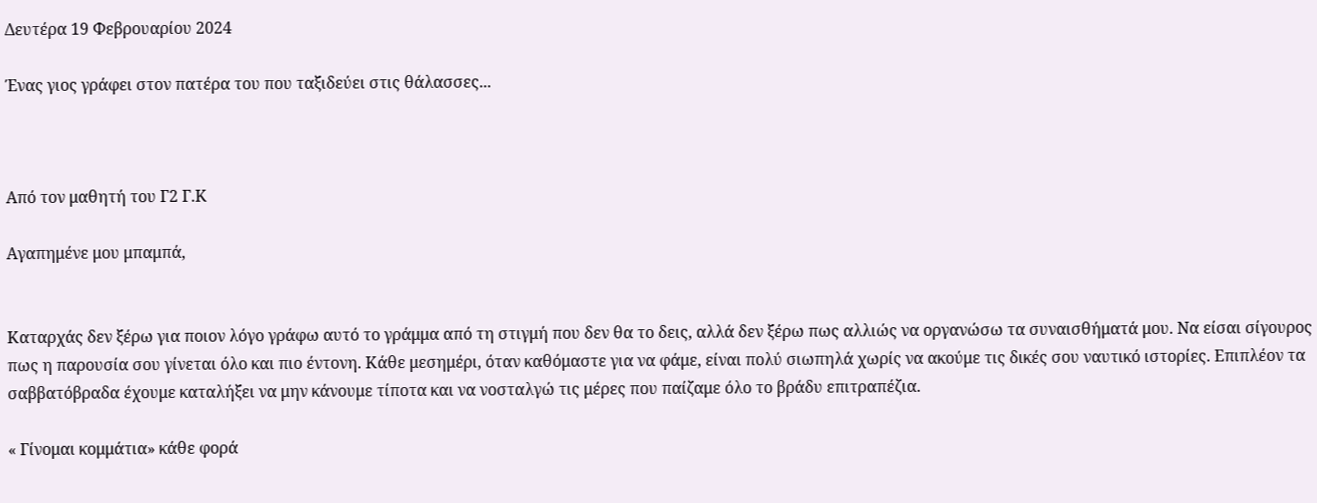Δευτέρα 19 Φεβρουαρίου 2024

Ένας γιος γράφει στον πατέρα του που ταξιδεύει στις θάλασσες...



Από τον μαθητή του Γ2 Γ.Κ

Αγαπημένε μου μπαμπά,


Καταρχάς δεν ξέρω για ποιον λόγο γράφω αυτό το γράμμα από τη στιγμή που δεν θα το δεις, αλλά δεν ξέρω πως αλλιώς να οργανώσω τα συναισθήματά μου. Να είσαι σίγουρος πως η παρουσία σου γίνεται όλο και πιο έντονη. Κάθε μεσημέρι, όταν καθόμαστε για να φάμε, είναι πολύ σιωπηλά χωρίς να ακούμε τις δικές σου ναυτικό ιστορίες. Επιπλέον τα σαββατόβραδα έχουμε καταλήξει να μην κάνουμε τίποτα και να νοσταλγώ τις μέρες που παίζαμε όλο το βράδυ επιτραπέζια.

« Γίνομαι κομμάτια» κάθε φορά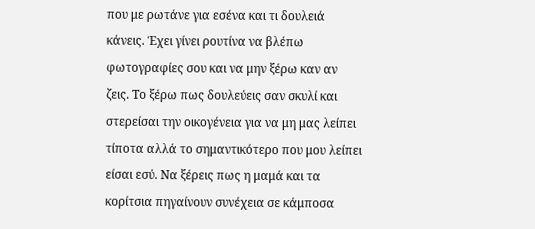που με ρωτάνε για εσένα και τι δουλειά κάνεις. Έχει γίνει ρουτίνα να βλέπω φωτογραφίες σου και να μην ξέρω καν αν ζεις. Το ξέρω πως δουλεύεις σαν σκυλί και στερείσαι την οικογένεια για να μη μας λείπει τίποτα αλλά το σημαντικότερο που μου λείπει είσαι εσύ. Να ξέρεις πως η μαμά και τα κορίτσια πηγαίνουν συνέχεια σε κάμποσα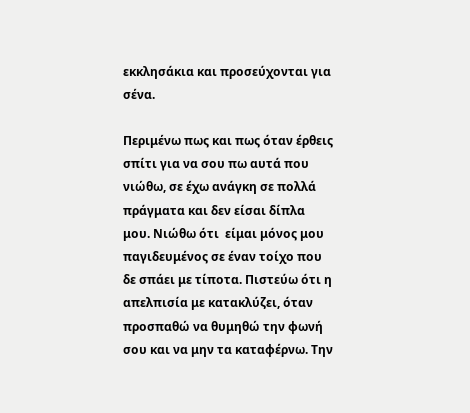εκκλησάκια και προσεύχονται για σένα.

Περιμένω πως και πως όταν έρθεις σπίτι για να σου πω αυτά που νιώθω, σε έχω ανάγκη σε πολλά πράγματα και δεν είσαι δίπλα μου. Νιώθω ότι  είμαι μόνος μου παγιδευμένος σε έναν τοίχο που δε σπάει με τίποτα. Πιστεύω ότι η απελπισία με κατακλύζει, όταν προσπαθώ να θυμηθώ την φωνή σου και να μην τα καταφέρνω. Την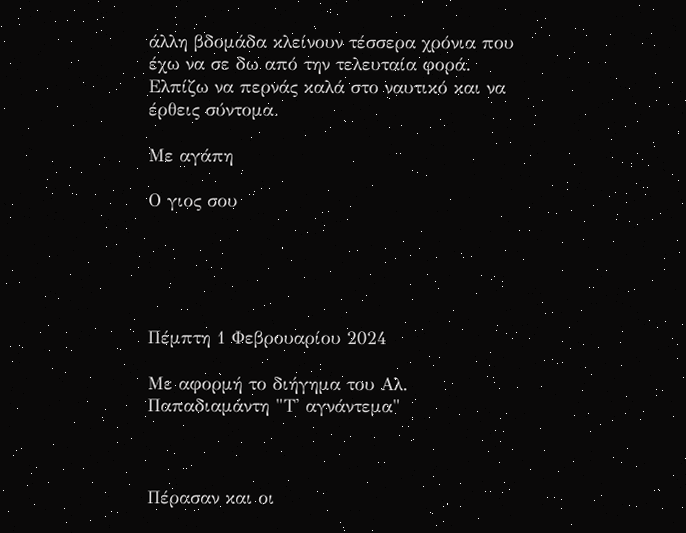άλλη βδομάδα κλείνουν τέσσερα χρόνια που έχω να σε δω από την τελευταία φορά. Ελπίζω να περνάς καλά στο ναυτικό και να έρθεις σύντομα.

Με αγάπη

Ο γιος σου





Πέμπτη 1 Φεβρουαρίου 2024

Με αφορμή το διήγημα του Αλ. Παπαδιαμάντη "Τ' αγνάντεμα"



Πέρασαν και οι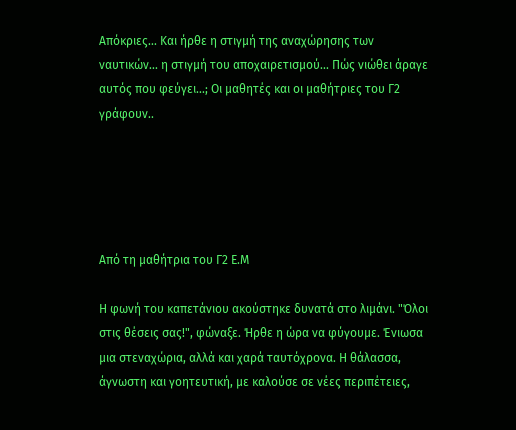Απόκριες... Και ήρθε η στιγμή της αναχώρησης των ναυτικών... η στιγμή του αποχαιρετισμού... Πώς νιώθει άραγε αυτός που φεύγει...; Οι μαθητές και οι μαθήτριες του Γ2 γράφουν..





Από τη μαθήτρια του Γ2 Ε.Μ

Η φωνή του καπετάνιου ακούστηκε δυνατά στο λιμάνι. "Όλοι στις θέσεις σας!", φώναξε. Ήρθε η ώρα να φύγουμε. Ένιωσα μια στεναχώρια, αλλά και χαρά ταυτόχρονα. Η θάλασσα, άγνωστη και γοητευτική, με καλούσε σε νέες περιπέτειες,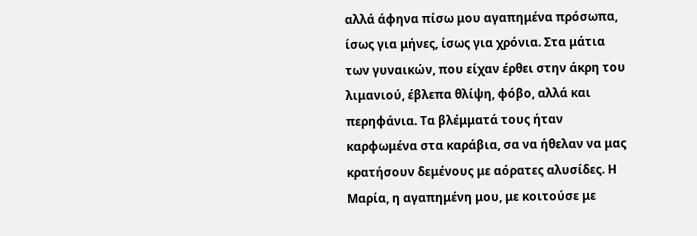αλλά άφηνα πίσω μου αγαπημένα πρόσωπα, ίσως για μήνες, ίσως για χρόνια. Στα μάτια των γυναικών, που είχαν έρθει στην άκρη του λιμανιού, έβλεπα θλίψη, φόβο, αλλά και περηφάνια. Τα βλέμματά τους ήταν καρφωμένα στα καράβια, σα να ήθελαν να μας κρατήσουν δεμένους με αόρατες αλυσίδες. Η Μαρία, η αγαπημένη μου, με κοιτούσε με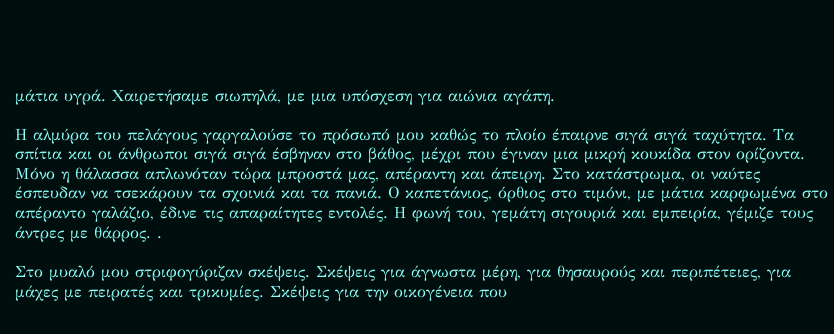μάτια υγρά. Χαιρετήσαμε σιωπηλά, με μια υπόσχεση για αιώνια αγάπη.

Η αλμύρα του πελάγους γαργαλούσε το πρόσωπό μου καθώς το πλοίο έπαιρνε σιγά σιγά ταχύτητα. Τα σπίτια και οι άνθρωποι σιγά σιγά έσβηναν στο βάθος, μέχρι που έγιναν μια μικρή κουκίδα στον ορίζοντα. Μόνο η θάλασσα απλωνόταν τώρα μπροστά μας, απέραντη και άπειρη. Στο κατάστρωμα, οι ναύτες έσπευδαν να τσεκάρουν τα σχοινιά και τα πανιά. Ο καπετάνιος, όρθιος στο τιμόνι, με μάτια καρφωμένα στο απέραντο γαλάζιο, έδινε τις απαραίτητες εντολές. Η φωνή του, γεμάτη σιγουριά και εμπειρία, γέμιζε τους άντρες με θάρρος. .

Στο μυαλό μου στριφογύριζαν σκέψεις. Σκέψεις για άγνωστα μέρη, για θησαυρούς και περιπέτειες, για μάχες με πειρατές και τρικυμίες. Σκέψεις για την οικογένεια που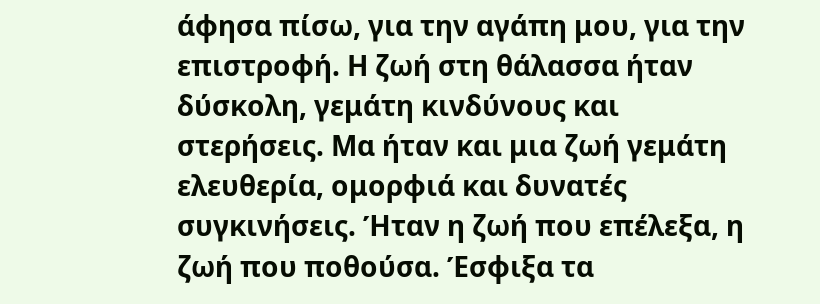άφησα πίσω, για την αγάπη μου, για την επιστροφή. Η ζωή στη θάλασσα ήταν δύσκολη, γεμάτη κινδύνους και στερήσεις. Μα ήταν και μια ζωή γεμάτη ελευθερία, ομορφιά και δυνατές συγκινήσεις. Ήταν η ζωή που επέλεξα, η ζωή που ποθούσα. Έσφιξα τα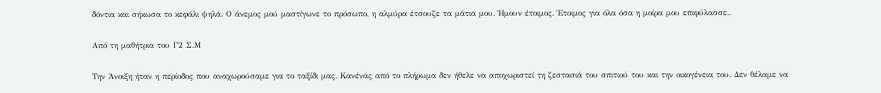δόντια και σήκωσα το κεφάλι ψηλά. Ο άνεμος μού μαστίγωνε το πρόσωπο, η αλμύρα έτσουζε τα μάτια μου. Ήμουν έτοιμος. Έτοιμος για όλα όσα η μοίρα μου επιφύλασσε..

Από τη μαθήτρια του Γ2 Σ.Μ

Την Άνοιξη ήταν η περίοδος που αναχωρούσαμε για το ταξίδι μας. Κανένας από το πλήρωμα δεν ήθελε να αποχωριστεί τη ζεστασιά του σπιτιού του και την οικογένεια του. Δεν θέλαμε να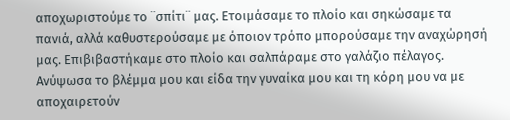αποχωριστούμε το ¨σπίτι¨ μας. Ετοιμάσαμε το πλοίο και σηκώσαμε τα πανιά, αλλά καθυστερούσαμε με όποιον τρόπο μπορούσαμε την αναχώρησή μας. Επιβιβαστήκαμε στο πλοίο και σαλπάραμε στο γαλάζιο πέλαγος. Ανύψωσα το βλέμμα μου και είδα την γυναίκα μου και τη κόρη μου να με αποχαιρετούν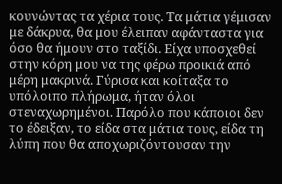κουνώντας τα χέρια τους. Τα μάτια γέμισαν με δάκρυα, θα μου έλειπαν αφάνταστα για όσο θα ήμουν στο ταξίδι. Είχα υποσχεθεί στην κόρη μου να της φέρω προικιά από μέρη μακρινά. Γύρισα και κοίταξα το υπόλοιπο πλήρωμα, ήταν όλοι στεναχωρημένοι. Παρόλο που κάποιοι δεν το έδειξαν, το είδα στα μάτια τους, είδα τη λύπη που θα αποχωριζόντουσαν την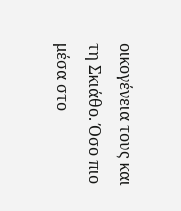οικογένεια τους και τη Σκιάθο. Όσο πιο μέσα στο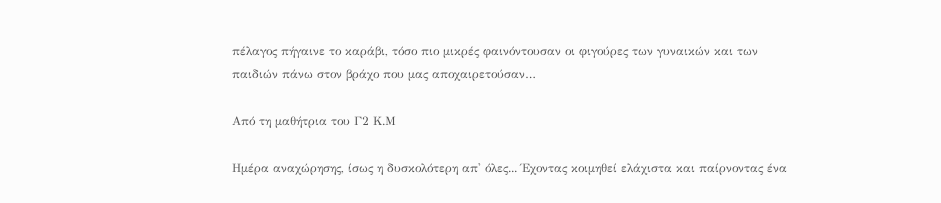πέλαγος πήγαινε το καράβι, τόσο πιο μικρές φαινόντουσαν οι φιγούρες των γυναικών και των παιδιών πάνω στον βράχο που μας αποχαιρετούσαν…

Από τη μαθήτρια του Γ2 Κ.Μ

Ημέρα αναχώρησης, ίσως η δυσκολότερη απ' όλες... Έχοντας κοιμηθεί ελάχιστα και παίρνοντας ένα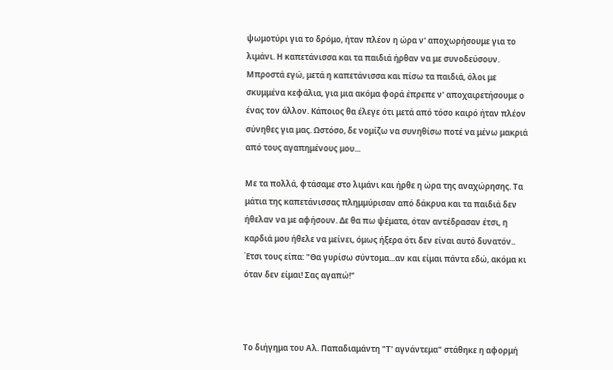ψωμοτύρι για το δρόμο, ήταν πλέον η ώρα ν' αποχωρήσουμε για το λιμάνι. Η καπετάνισσα και τα παιδιά ήρθαν να με συνοδεύσουν. Μπροστά εγώ, μετά η καπετάνισσα και πίσω τα παιδιά, όλοι με σκυμμένα κεφάλια, για μια ακόμα φορά έπρεπε ν' αποχαιρετήσουμε ο ένας τον άλλον. Κάποιος θα έλεγε ότι μετά από τόσο καιρό ήταν πλέον σύνηθες για μας. Ωστόσο, δε νομίζω να συνηθίσω ποτέ να μένω μακριά από τους αγαπημένους μου...

Με τα πολλά, φτάσαμε στο λιμάνι και ήρθε η ώρα της αναχώρησης. Τα μάτια της καπετάνισσας πλημμύρισαν από δάκρυα και τα παιδιά δεν ήθελαν να με αφήσουν. Δε θα πω ψέματα, όταν αντέδρασαν έτσι, η καρδιά μου ήθελε να μείνει, όμως ήξερα ότι δεν είναι αυτό δυνατόν.. Έτσι τους είπα: "Θα γυρίσω σύντομα...αν και είμαι πάντα εδώ, ακόμα κι όταν δεν είμαι! Σας αγαπώ!"



Το διήγημα του Αλ. Παπαδιαμάντη "Τ' αγνάντεμα" στάθηκε η αφορμή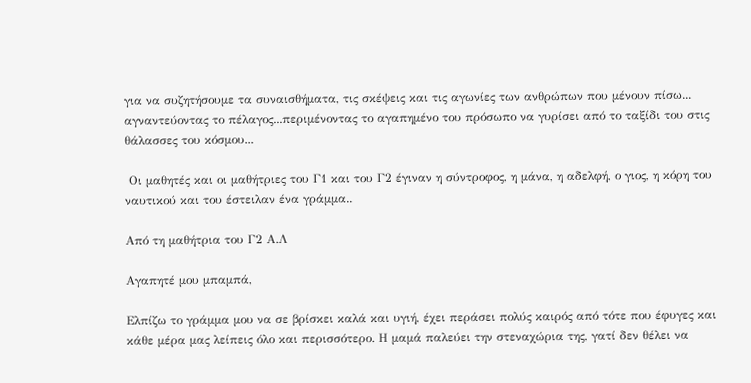για να συζητήσουμε τα συναισθήματα, τις σκέψεις και τις αγωνίες των ανθρώπων που μένουν πίσω... αγναντεύοντας το πέλαγος...περιμένοντας το αγαπημένο του πρόσωπο να γυρίσει από το ταξίδι του στις θάλασσες του κόσμου...

 Οι μαθητές και οι μαθήτριες του Γ1 και του Γ2 έγιναν η σύντροφος, η μάνα, η αδελφή, ο γιος, η κόρη του ναυτικού και του έστειλαν ένα γράμμα..

Από τη μαθήτρια του Γ2 Α.Λ

Αγαπητέ μου μπαμπά,

Ελπίζω το γράμμα μου να σε βρίσκει καλά και υγιή, έχει περάσει πολύς καιρός από τότε που έφυγες και κάθε μέρα μας λείπεις όλο και περισσότερο. Η μαμά παλεύει την στεναχώρια της, γατί δεν θέλει να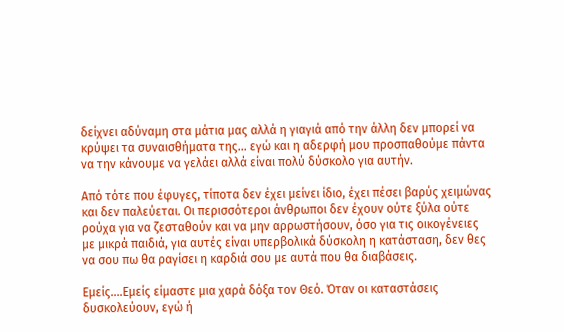δείχνει αδύναμη στα μάτια μας αλλά η γιαγιά από την άλλη δεν μπορεί να κρύψει τα συναισθήματα της... εγώ και η αδερφή μου προσπαθούμε πάντα να την κάνουμε να γελάει αλλά είναι πολύ δύσκολο για αυτήν.

Από τότε που έφυγες, τίποτα δεν έχει μείνει ίδιο, έχει πέσει βαρύς χειμώνας και δεν παλεύεται. Οι περισσότεροι άνθρωποι δεν έχουν ούτε ξύλα ούτε ρούχα για να ζεσταθούν και να μην αρρωστήσουν, όσο για τις οικογένειες με μικρά παιδιά, για αυτές είναι υπερβολικά δύσκολη η κατάσταση, δεν θες να σου πω θα ραγίσει η καρδιά σου με αυτά που θα διαβάσεις.

Εμείς....Εμείς είμαστε μια χαρά δόξα τον Θεό. Όταν οι καταστάσεις δυσκολεύουν, εγώ ή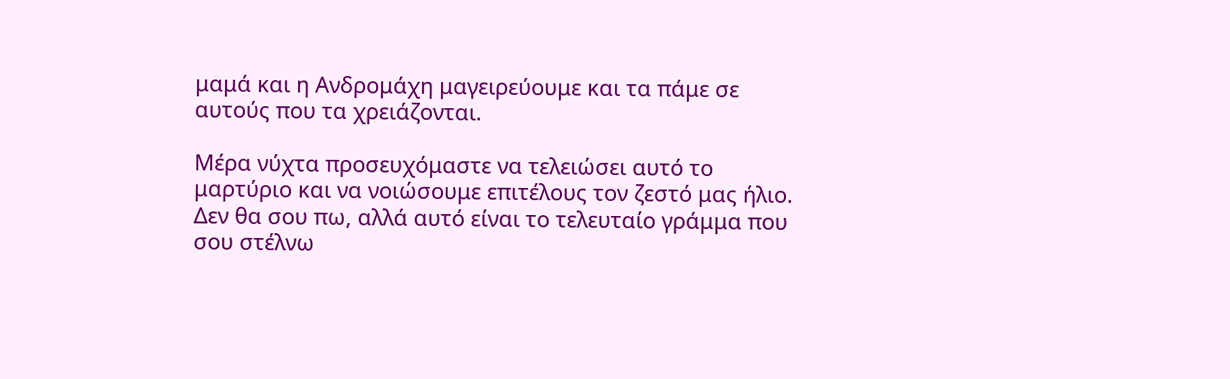μαμά και η Ανδρομάχη μαγειρεύουμε και τα πάμε σε αυτούς που τα χρειάζονται.

Μέρα νύχτα προσευχόμαστε να τελειώσει αυτό το μαρτύριο και να νοιώσουμε επιτέλους τον ζεστό μας ήλιο. Δεν θα σου πω, αλλά αυτό είναι το τελευταίο γράμμα που σου στέλνω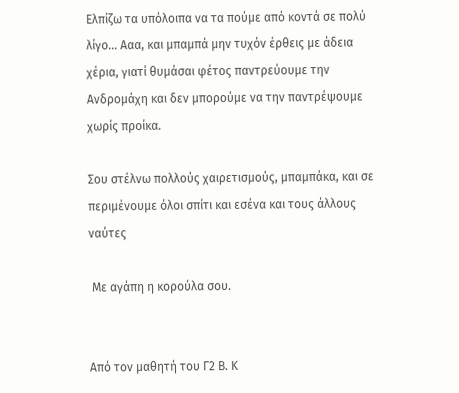Ελπίζω τα υπόλοιπα να τα πούμε από κοντά σε πολύ λίγο... Ααα, και μπαμπά μην τυχόν έρθεις με άδεια χέρια, γιατί θυμάσαι φέτος παντρεύουμε την Ανδρομάχη και δεν μπορούμε να την παντρέψουμε χωρίς προίκα.

Σου στέλνω πολλούς χαιρετισμούς, μπαμπάκα, και σε περιμένουμε όλοι σπίτι και εσένα και τους άλλους ναύτες

 Με αγάπη η κορούλα σου.


Από τον μαθητή του Γ2 Β. Κ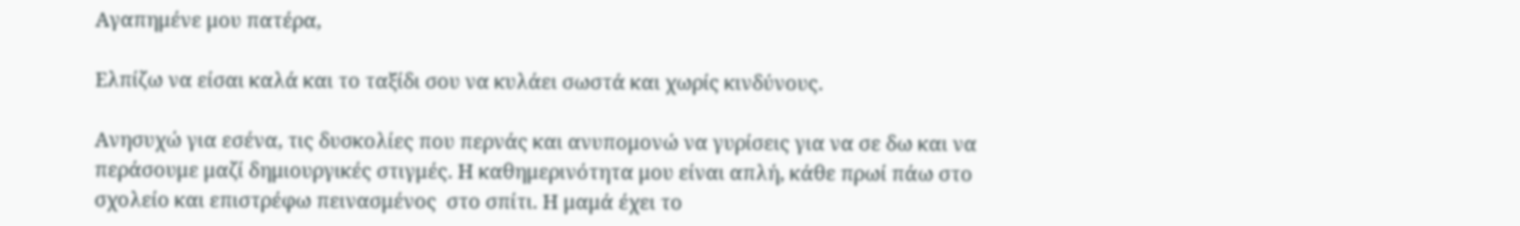Αγαπημένε μου πατέρα,

Ελπίζω να είσαι καλά και το ταξίδι σου να κυλάει σωστά και χωρίς κινδύνους.

Ανησυχώ για εσένα, τις δυσκολίες που περνάς και ανυπομονώ να γυρίσεις για να σε δω και να περάσουμε μαζί δημιουργικές στιγμές. Η καθημερινότητα μου είναι απλή, κάθε πρωί πάω στο σχολείο και επιστρέφω πεινασμένος  στο σπίτι. Η μαμά έχει το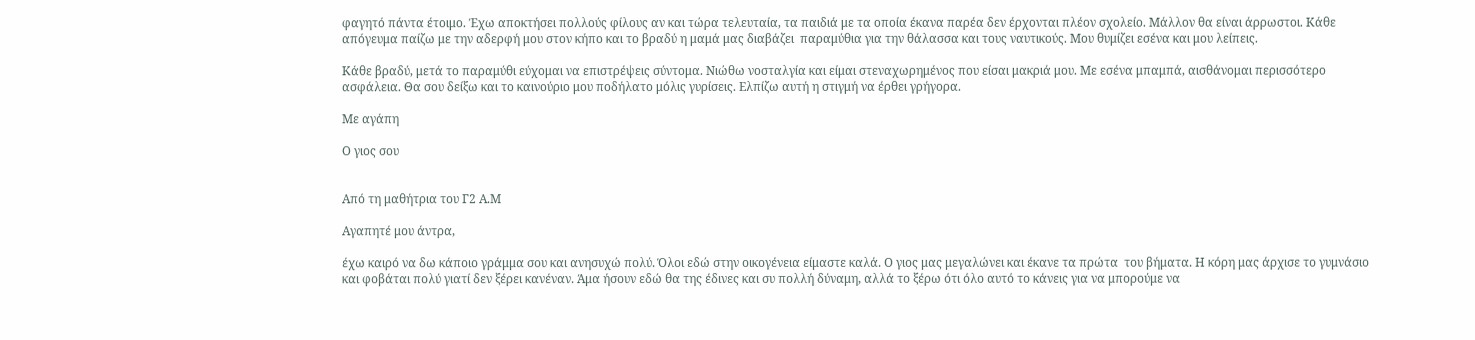φαγητό πάντα έτοιμο. Έχω αποκτήσει πολλούς φίλους αν και τώρα τελευταία, τα παιδιά με τα οποία έκανα παρέα δεν έρχονται πλέον σχολείο. Μάλλον θα είναι άρρωστοι. Κάθε απόγευμα παίζω με την αδερφή μου στον κήπο και το βραδύ η μαμά μας διαβάζει  παραμύθια για την θάλασσα και τους ναυτικούς. Μου θυμίζει εσένα και μου λείπεις.

Κάθε βραδύ, μετά το παραμύθι εύχομαι να επιστρέψεις σύντομα. Νιώθω νοσταλγία και είμαι στεναχωρημένος που είσαι μακριά μου. Με εσένα μπαμπά, αισθάνομαι περισσότερο ασφάλεια. Θα σου δείξω και το καινούριο μου ποδήλατο μόλις γυρίσεις. Ελπίζω αυτή η στιγμή να έρθει γρήγορα.

Με αγάπη

Ο γιος σου


Από τη μαθήτρια του Γ2 Α.Μ

Αγαπητέ μου άντρα,

έχω καιρό να δω κάποιο γράμμα σου και ανησυχώ πολύ. Όλοι εδώ στην οικογένεια είμαστε καλά. Ο γιος μας μεγαλώνει και έκανε τα πρώτα  του βήματα. Η κόρη μας άρχισε το γυμνάσιο και φοβάται πολύ γιατί δεν ξέρει κανέναν. Άμα ήσουν εδώ θα της έδινες και συ πολλή δύναμη, αλλά το ξέρω ότι όλο αυτό το κάνεις για να μπορούμε να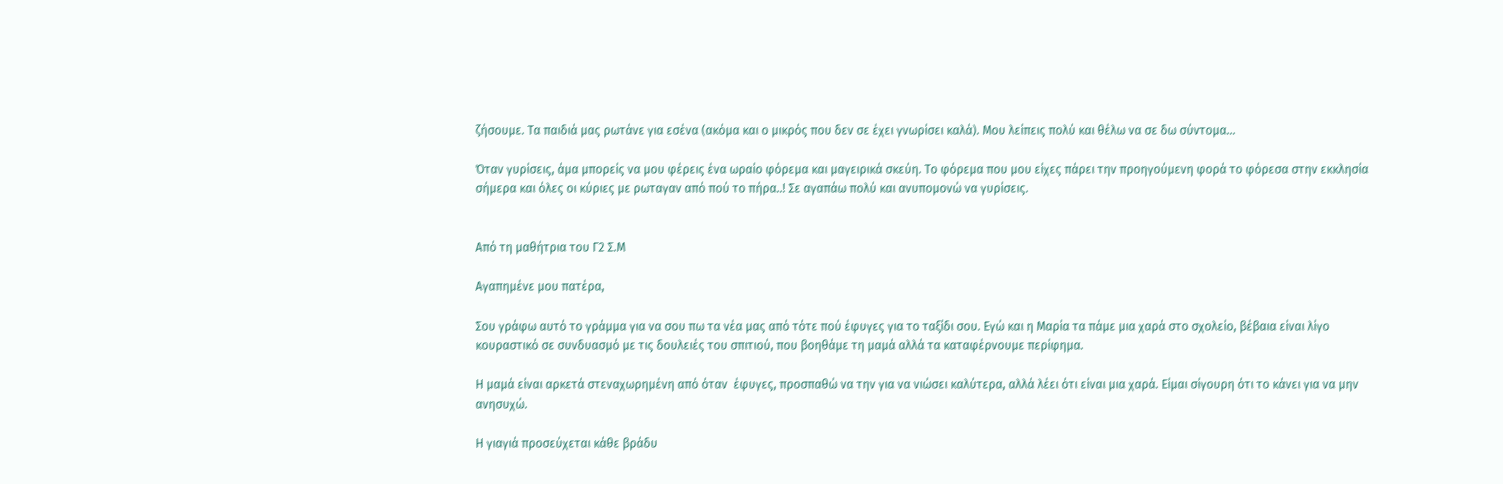ζήσουμε. Τα παιδιά μας ρωτάνε για εσένα (ακόμα και ο μικρός που δεν σε έχει γνωρίσει καλά). Μου λείπεις πολύ και θέλω να σε δω σύντομα...

Όταν γυρίσεις, άμα μπορείς να μου φέρεις ένα ωραίο φόρεμα και μαγειρικά σκεύη. Το φόρεμα που μου είχες πάρει την προηγούμενη φορά το φόρεσα στην εκκλησία σήμερα και όλες οι κύριες με ρωταγαν από πού το πήρα..! Σε αγαπάω πολύ και ανυπομονώ να γυρίσεις.


Από τη μαθήτρια του Γ2 Σ.Μ

Αγαπημένε μου πατέρα,

Σου γράφω αυτό το γράμμα για να σου πω τα νέα μας από τότε πού έφυγες για το ταξίδι σου. Εγώ και η Μαρία τα πάμε μια χαρά στο σχολείο, βέβαια είναι λίγο κουραστικό σε συνδυασμό με τις δουλειές του σπιτιού, που βοηθάμε τη μαμά αλλά τα καταφέρνουμε περίφημα.

Η μαμά είναι αρκετά στεναχωρημένη από όταν  έφυγες, προσπαθώ να την για να νιώσει καλύτερα, αλλά λέει ότι είναι μια χαρά. Είμαι σίγουρη ότι το κάνει για να μην ανησυχώ.

Η γιαγιά προσεύχεται κάθε βράδυ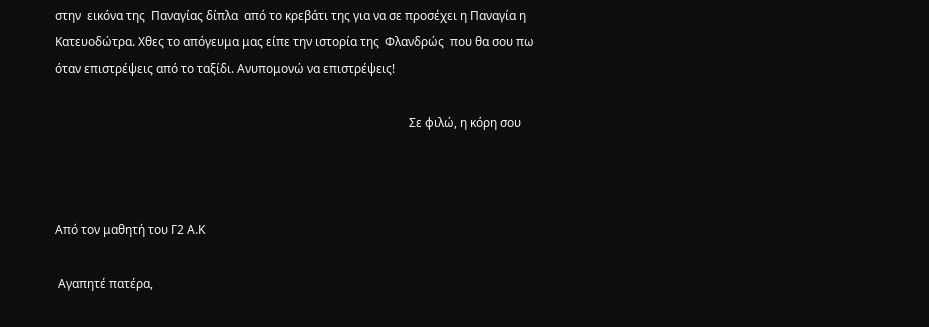στην  εικόνα της  Παναγίας δίπλα  από το κρεβάτι της για να σε προσέχει η Παναγία η Κατευοδώτρα. Χθες το απόγευμα μας είπε την ιστορία της  Φλανδρώς  που θα σου πω όταν επιστρέψεις από το ταξίδι. Ανυπομονώ να επιστρέψεις!

                                                                                                                      Σε φιλώ, η κόρη σου



Από τον μαθητή του Γ2 Α.Κ

 Αγαπητέ πατέρα,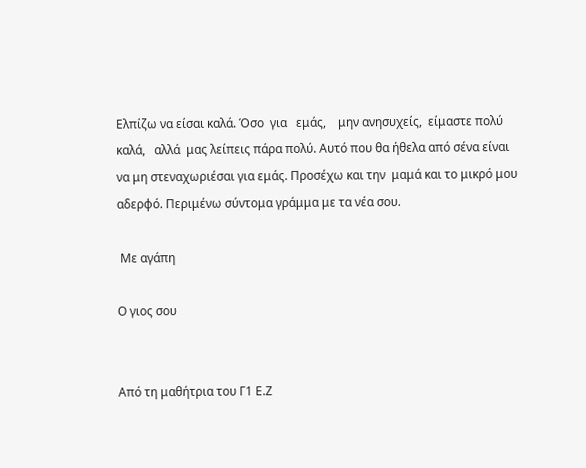Ελπίζω να είσαι καλά. Όσο  για   εμάς,    μην ανησυχείς,  είμαστε πολύ  καλά,   αλλά  μας λείπεις πάρα πολύ. Αυτό που θα ήθελα από σένα είναι να μη στεναχωριέσαι για εμάς. Προσέχω και την  μαμά και το μικρό μου αδερφό. Περιμένω σύντομα γράμμα με τα νέα σου.

 Με αγάπη

Ο γιος σου


Από τη μαθήτρια του Γ1 Ε.Ζ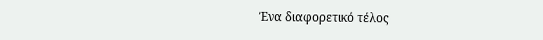Ένα διαφορετικό τέλος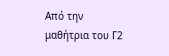Από την μαθήτρια του Γ2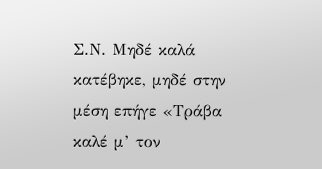Σ.Ν. Μηδέ καλά κατέβηκε, μηδέ στην μέση επήγε «Τράβα καλέ μ’ τον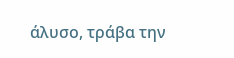άλυσο, τράβα την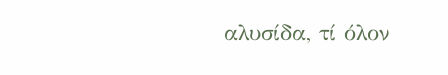αλυσίδα, τί όλον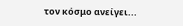τον κόσμο ανείγει...